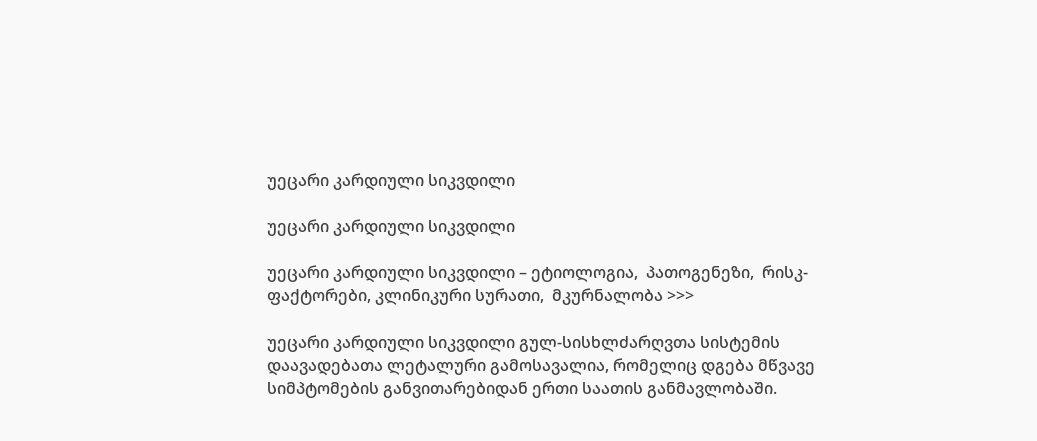უეცარი კარდიული სიკვდილი

უეცარი კარდიული სიკვდილი

უეცარი კარდიული სიკვდილი – ეტიოლოგია,  პათოგენეზი,  რისკ-ფაქტორები, კლინიკური სურათი,  მკურნალობა >>>

უეცარი კარდიული სიკვდილი გულ-სისხლძარღვთა სისტემის დაავადებათა ლეტალური გამოსავალია, რომელიც დგება მწვავე სიმპტომების განვითარებიდან ერთი საათის განმავლობაში.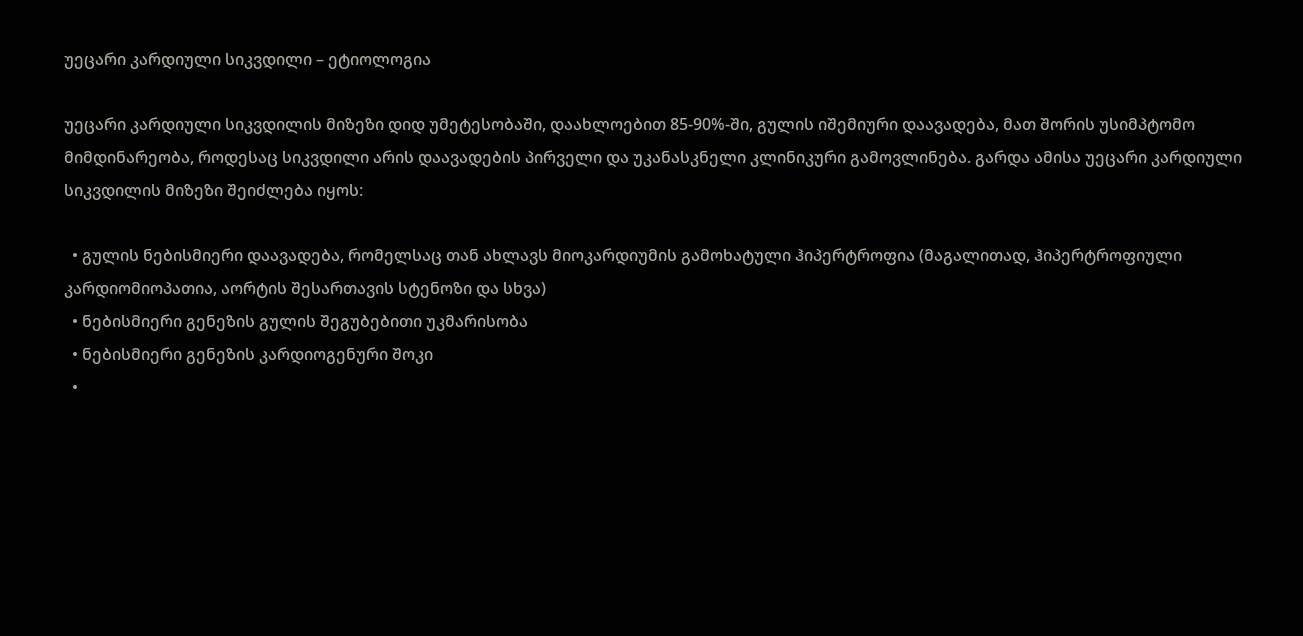უეცარი კარდიული სიკვდილი – ეტიოლოგია

უეცარი კარდიული სიკვდილის მიზეზი დიდ უმეტესობაში, დაახლოებით 85-90%-ში, გულის იშემიური დაავადება, მათ შორის უსიმპტომო მიმდინარეობა, როდესაც სიკვდილი არის დაავადების პირველი და უკანასკნელი კლინიკური გამოვლინება. გარდა ამისა უეცარი კარდიული სიკვდილის მიზეზი შეიძლება იყოს:

  • გულის ნებისმიერი დაავადება, რომელსაც თან ახლავს მიოკარდიუმის გამოხატული ჰიპერტროფია (მაგალითად, ჰიპერტროფიული კარდიომიოპათია, აორტის შესართავის სტენოზი და სხვა)
  • ნებისმიერი გენეზის გულის შეგუბებითი უკმარისობა
  • ნებისმიერი გენეზის კარდიოგენური შოკი
  •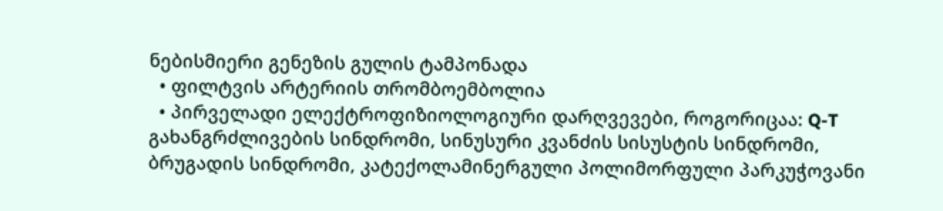ნებისმიერი გენეზის გულის ტამპონადა
  • ფილტვის არტერიის თრომბოემბოლია
  • პირველადი ელექტროფიზიოლოგიური დარღვევები, როგორიცაა: Q-T გახანგრძლივების სინდრომი, სინუსური კვანძის სისუსტის სინდრომი, ბრუგადის სინდრომი, კატექოლამინერგული პოლიმორფული პარკუჭოვანი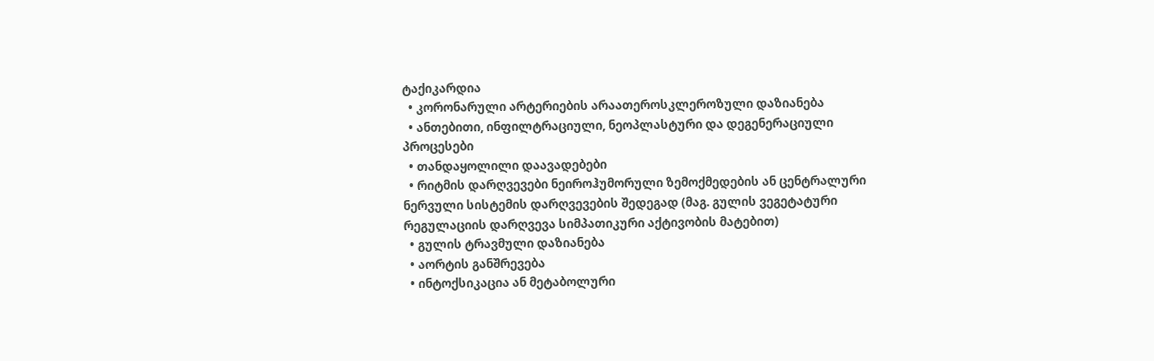ტაქიკარდია
  • კორონარული არტერიების არაათეროსკლეროზული დაზიანება
  • ანთებითი, ინფილტრაციული, ნეოპლასტური და დეგენერაციული პროცესები
  • თანდაყოლილი დაავადებები
  • რიტმის დარღვევები ნეიროჰუმორული ზემოქმედების ან ცენტრალური ნერვული სისტემის დარღვევების შედეგად (მაგ. გულის ვეგეტატური რეგულაციის დარღვევა სიმპათიკური აქტივობის მატებით)
  • გულის ტრავმული დაზიანება
  • აორტის განშრევება
  • ინტოქსიკაცია ან მეტაბოლური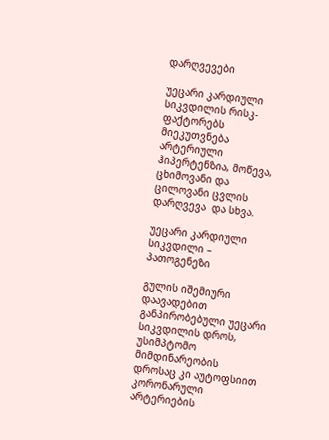დარღვევები

უეცარი კარდიული სიკვდილის რისკ-ფაქტორებს მიეკუთვნება არტერიული ჰიპერტენზია, მოწევა, ცხიმოვანი და ცილოვანი ცვლის დარღვევა  და სხვა.

უეცარი კარდიული სიკვდილი – პათოგენეზი

გულის იშემიური დაავადებით განპირობებული უეცარი სიკვდილის დროს, უსიმპტომო მიმდინარეობის დროსაც კი აუტოფსიით კორონარული არტერიების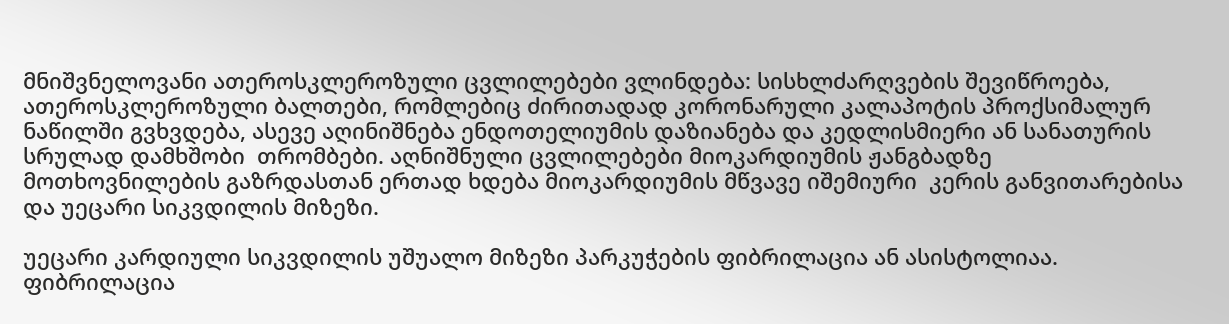მნიშვნელოვანი ათეროსკლეროზული ცვლილებები ვლინდება: სისხლძარღვების შევიწროება, ათეროსკლეროზული ბალთები, რომლებიც ძირითადად კორონარული კალაპოტის პროქსიმალურ ნაწილში გვხვდება, ასევე აღინიშნება ენდოთელიუმის დაზიანება და კედლისმიერი ან სანათურის სრულად დამხშობი  თრომბები. აღნიშნული ცვლილებები მიოკარდიუმის ჟანგბადზე მოთხოვნილების გაზრდასთან ერთად ხდება მიოკარდიუმის მწვავე იშემიური  კერის განვითარებისა და უეცარი სიკვდილის მიზეზი.

უეცარი კარდიული სიკვდილის უშუალო მიზეზი პარკუჭების ფიბრილაცია ან ასისტოლიაა. ფიბრილაცია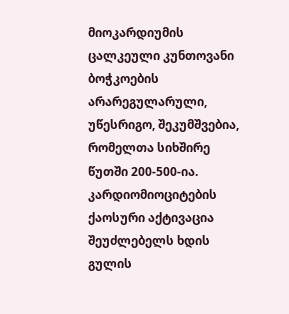მიოკარდიუმის ცალკეული კუნთოვანი ბოჭკოების არარეგულარული, უწესრიგო, შეკუმშვებია, რომელთა სიხშირე წუთში 200-500-ია. კარდიომიოციტების ქაოსური აქტივაცია შეუძლებელს ხდის გულის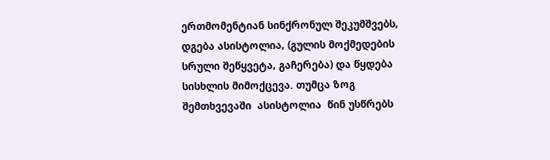ერთმომენტიან სინქრონულ შეკუმშვებს, დგება ასისტოლია, (გულის მოქმედების სრული შეწყვეტა, გაჩერება) და წყდება სისხლის მიმოქცევა. თუმცა ზოგ შემთხვევაში  ასისტოლია  წინ უსწრებს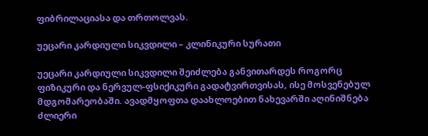ფიბრილაციასა და თრთოლვას.

უეცარი კარდიული სიკვდილი – კლინიკური სურათი

უეცარი კარდიული სიკვდილი შეიძლება განვითარდეს როგორც ფიზიკური და ნერვულ-ფსიქიკური გადატვირთვისას, ისე მოსვენებულ მდგომარეობაში. ავადმყოფთა დაახლოებით ნახევარში აღინიშნება ძლიერი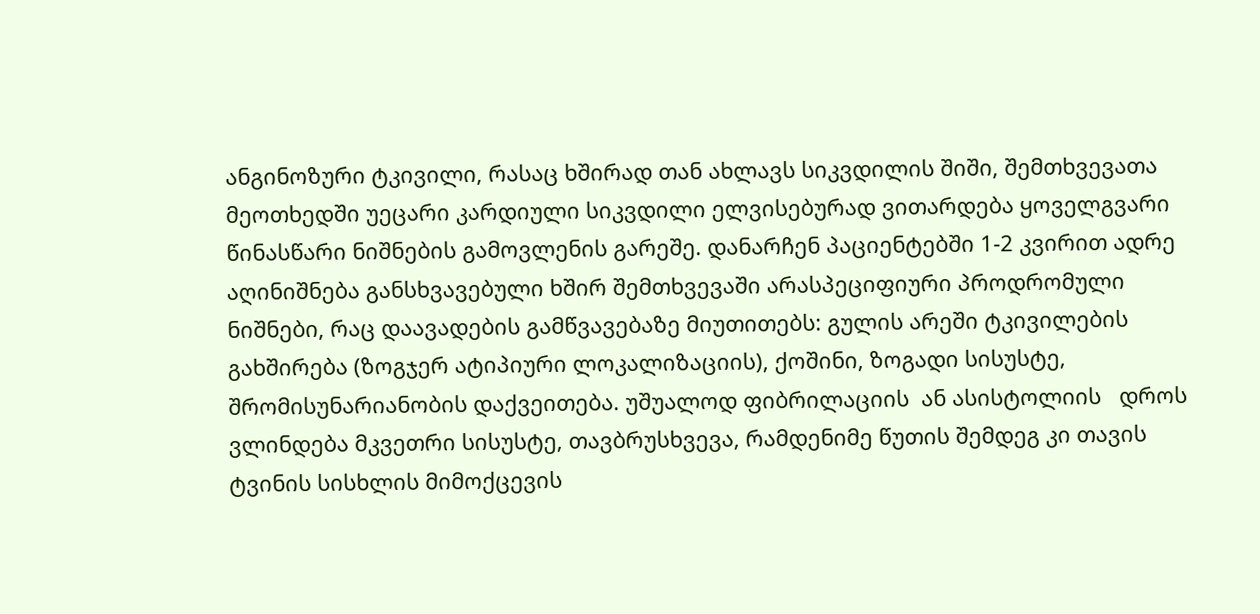ანგინოზური ტკივილი, რასაც ხშირად თან ახლავს სიკვდილის შიში, შემთხვევათა მეოთხედში უეცარი კარდიული სიკვდილი ელვისებურად ვითარდება ყოველგვარი წინასწარი ნიშნების გამოვლენის გარეშე. დანარჩენ პაციენტებში 1-2 კვირით ადრე აღინიშნება განსხვავებული ხშირ შემთხვევაში არასპეციფიური პროდრომული ნიშნები, რაც დაავადების გამწვავებაზე მიუთითებს: გულის არეში ტკივილების გახშირება (ზოგჯერ ატიპიური ლოკალიზაციის), ქოშინი, ზოგადი სისუსტე, შრომისუნარიანობის დაქვეითება. უშუალოდ ფიბრილაციის  ან ასისტოლიის   დროს ვლინდება მკვეთრი სისუსტე, თავბრუსხვევა, რამდენიმე წუთის შემდეგ კი თავის ტვინის სისხლის მიმოქცევის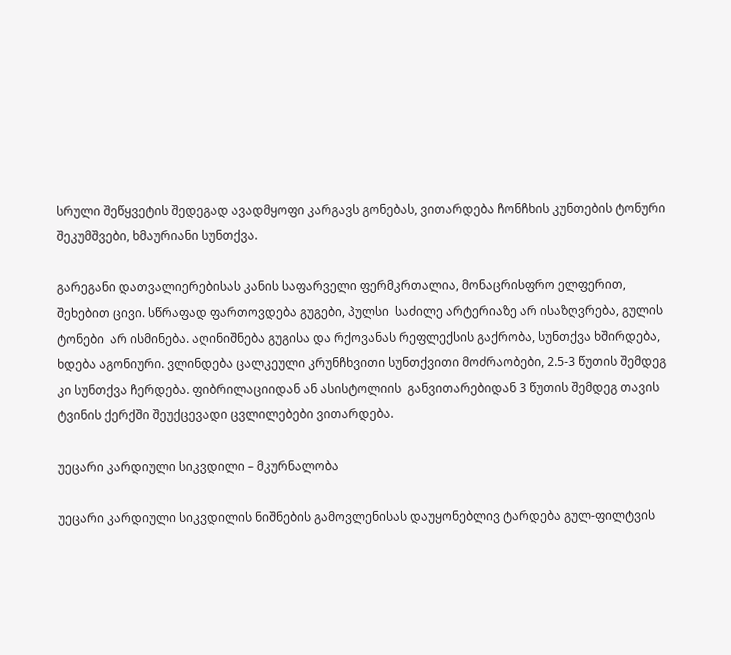სრული შეწყვეტის შედეგად ავადმყოფი კარგავს გონებას, ვითარდება ჩონჩხის კუნთების ტონური შეკუმშვები, ხმაურიანი სუნთქვა.

გარეგანი დათვალიერებისას კანის საფარველი ფერმკრთალია, მონაცრისფრო ელფერით, შეხებით ცივი. სწრაფად ფართოვდება გუგები, პულსი  საძილე არტერიაზე არ ისაზღვრება, გულის ტონები  არ ისმინება. აღინიშნება გუგისა და რქოვანას რეფლექსის გაქრობა, სუნთქვა ხშირდება, ხდება აგონიური. ვლინდება ცალკეული კრუნჩხვითი სუნთქვითი მოძრაობები, 2.5-3 წუთის შემდეგ კი სუნთქვა ჩერდება. ფიბრილაციიდან ან ასისტოლიის  განვითარებიდან 3 წუთის შემდეგ თავის ტვინის ქერქში შეუქცევადი ცვლილებები ვითარდება.

უეცარი კარდიული სიკვდილი – მკურნალობა

უეცარი კარდიული სიკვდილის ნიშნების გამოვლენისას დაუყონებლივ ტარდება გულ-ფილტვის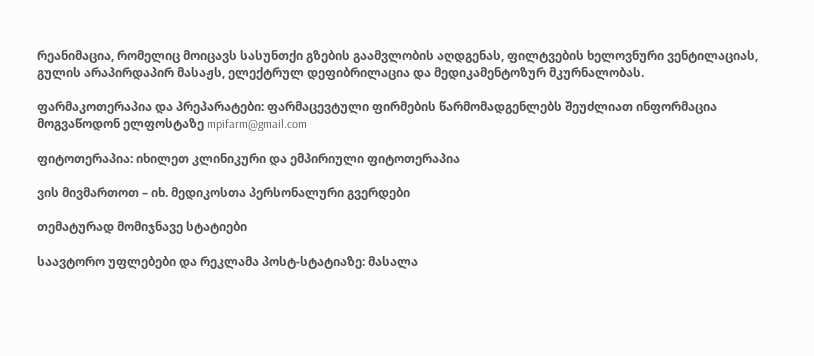რეანიმაცია, რომელიც მოიცავს სასუნთქი გზების გაამვლობის აღდგენას, ფილტვების ხელოვნური ვენტილაციას, გულის არაპირდაპირ მასაჟს, ელექტრულ დეფიბრილაცია და მედიკამენტოზურ მკურნალობას.

ფარმაკოთერაპია და პრეპარატები: ფარმაცევტული ფირმების წარმომადგენლებს შეუძლიათ ინფორმაცია მოგვაწოდონ ელფოსტაზე mpifarm@gmail.com

ფიტოთერაპია: იხილეთ კლინიკური და ემპირიული ფიტოთერაპია

ვის მივმართოთ – იხ. მედიკოსთა პერსონალური გვერდები

თემატურად მომიჯნავე სტატიები

საავტორო უფლებები და რეკლამა პოსტ-სტატიაზე: მასალა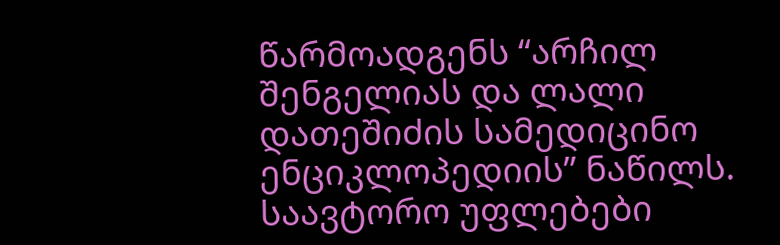წარმოადგენს “არჩილ შენგელიას და ლალი დათეშიძის სამედიცინო ენციკლოპედიის” ნაწილს. საავტორო უფლებები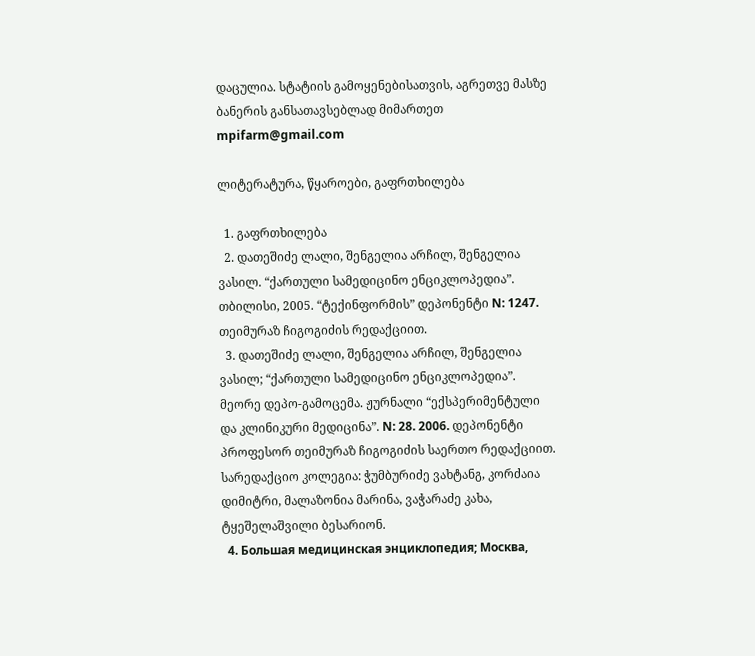დაცულია. სტატიის გამოყენებისათვის, აგრეთვე მასზე ბანერის განსათავსებლად მიმართეთ mpifarm@gmail.com

ლიტერატურა, წყაროები, გაფრთხილება

  1. გაფრთხილება
  2. დათეშიძე ლალი, შენგელია არჩილ, შენგელია ვასილ. “ქართული სამედიცინო ენციკლოპედია”. თბილისი, 2005. “ტექინფორმის” დეპონენტი N: 1247. თეიმურაზ ჩიგოგიძის რედაქციით.
  3. დათეშიძე ლალი, შენგელია არჩილ, შენგელია ვასილ; “ქართული სამედიცინო ენციკლოპედია”. მეორე დეპო-გამოცემა. ჟურნალი “ექსპერიმენტული და კლინიკური მედიცინა”. N: 28. 2006. დეპონენტი პროფესორ თეიმურაზ ჩიგოგიძის საერთო რედაქციით. სარედაქციო კოლეგია: ჭუმბურიძე ვახტანგ, კორძაია დიმიტრი, მალაზონია მარინა, ვაჭარაძე კახა, ტყეშელაშვილი ბესარიონ.
  4. Большая медицинская энциклопедия; Москва,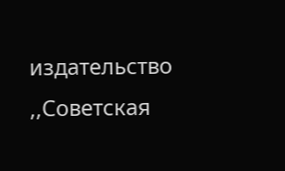издательство ,,Советская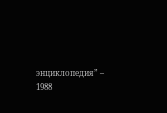энциклопедия” – 1988